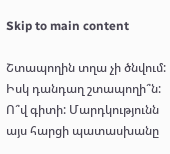Skip to main content

Շտապողին տղա չի ծնվում: Իսկ դանդաղ շտապողի՞ն: Ո՞վ գիտի: Մարդկությունն այս հարցի պատասխանը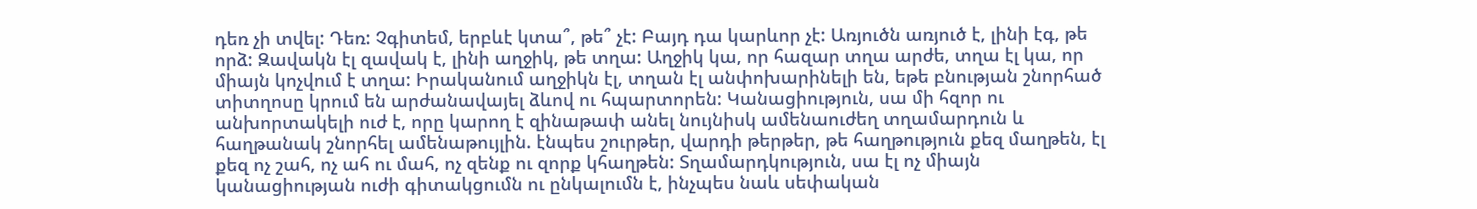դեռ չի տվել: Դեռ: Չգիտեմ, երբևէ կտա՞, թե՞ չէ: Բայդ դա կարևոր չէ: Առյուծն առյուծ է, լինի էգ, թե որձ: Զավակն էլ զավակ է, լինի աղջիկ, թե տղա: Աղջիկ կա, որ հազար տղա արժե, տղա էլ կա, որ միայն կոչվում է տղա: Իրականում աղջիկն էլ, տղան էլ անփոխարինելի են, եթե բնության շնորհած տիտղոսը կրում են արժանավայել ձևով ու հպարտորեն: Կանացիություն, սա մի հզոր ու անխորտակելի ուժ է, որը կարող է զինաթափ անել նույնիսկ ամենաուժեղ տղամարդուն և հաղթանակ շնորհել ամենաթույլին. էնպես շուրթեր, վարդի թերթեր, թե հաղթություն քեզ մաղթեն, էլ քեզ ոչ շահ, ոչ ահ ու մահ, ոչ զենք ու զորք կհաղթեն: Տղամարդկություն, սա էլ ոչ միայն կանացիության ուժի գիտակցումն ու ընկալումն է, ինչպես նաև սեփական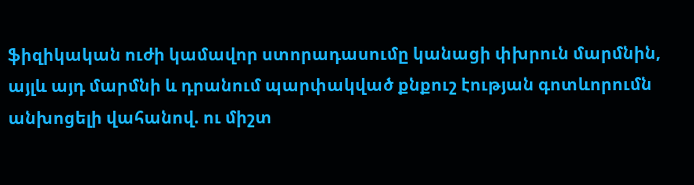ֆիզիկական ուժի կամավոր ստորադասումը կանացի փխրուն մարմնին, այլև այդ մարմնի և դրանում պարփակված քնքուշ էության գոտևորումն անխոցելի վահանով. ու միշտ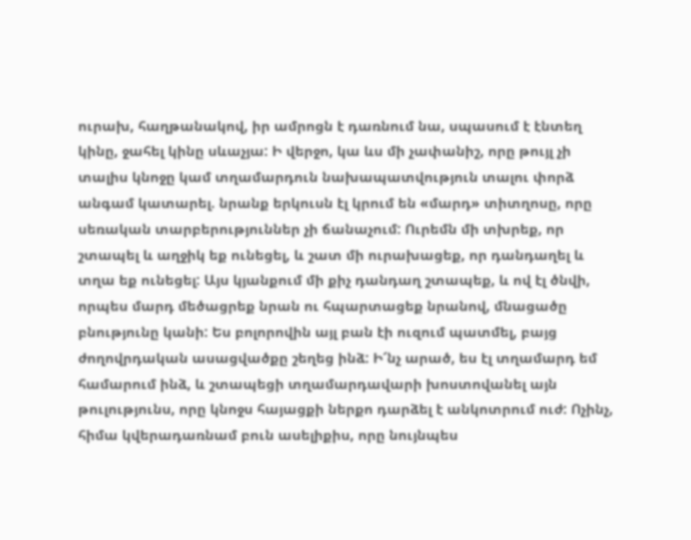ուրախ, հաղթանակով, իր ամրոցն է դառնում նա, սպասում է էնտեղ կինը, ջահել կինը սևաչյա: Ի վերջո, կա ևս մի չափանիշ, որը թույլ չի տալիս կնոջը կամ տղամարդուն նախապատվություն տալու փորձ անգամ կատարել. նրանք երկուսն էլ կրում են «մարդ» տիտղոսը, որը սեռական տարբերություններ չի ճանաչում: Ուրեմն մի տխրեք, որ շտապել և աղջիկ եք ունեցել, և շատ մի ուրախացեք, որ դանդաղել և տղա եք ունեցել: Այս կյանքում մի քիչ դանդաղ շտապեք, և ով էլ ծնվի, որպես մարդ մեծացրեք նրան ու հպարտացեք նրանով, մնացածը բնությունը կանի: Ես բոլորովին այլ բան էի ուզում պատմել, բայց ժողովրդական ասացվածքը շեղեց ինձ: Ի՜նչ արած, ես էլ տղամարդ եմ համարում ինձ, և շտապեցի տղամարդավարի խոստովանել այն թուլությունս, որը կնոջս հայացքի ներքո դարձել է անկոտրում ուժ: Ոչինչ, հիմա կվերադառնամ բուն ասելիքիս, որը նույնպես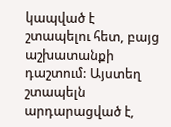կապված է շտապելու հետ, բայց աշխատանքի դաշտում: Այստեղ շտապելն արդարացված է,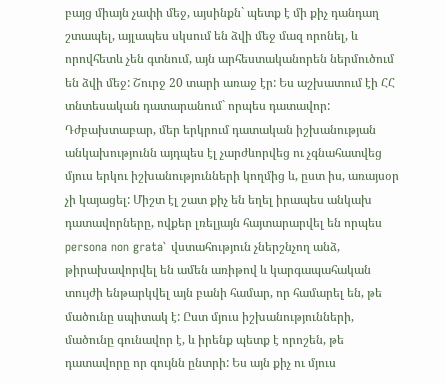բայց միայն չափի մեջ, այսինքն` պետք է մի քիչ դանդաղ շտապել, այլապես սկսում են ձվի մեջ մազ որոնել, և որովհետև չեն գտնում, այն արհեստականորեն ներմուծում են ձվի մեջ: Շուրջ 20 տարի առաջ էր: Ես աշխատում էի ՀՀ տնտեսական դատարանում` որպես դատավոր: Դժբախտաբար, մեր երկրում դատական իշխանության անկախությունն այդպես էլ չարժևորվեց ու չգնահատվեց մյուս երկու իշխանությունների կողմից և, ըստ իս, առայսօր չի կայացել: Միշտ էլ շատ քիչ են եղել իրապես անկախ դատավորները, ովքեր լռելյայն հայտարարվել են որպես persona non grata` վստահություն չներշնչող անձ, թիրախավորվել են ամեն առիթով և կարգապահական տույժի ենթարկվել այն բանի համար, որ համարել են, թե մածունը սպիտակ է: Ըստ մյուս իշխանությունների, մածունը գունավոր է, և իրենք պետք է որոշեն, թե դատավորը որ գույնն ընտրի: Ես այն քիչ ու մյուս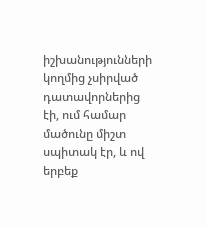իշխանությունների կողմից չսիրված դատավորներից էի, ում համար մածունը միշտ սպիտակ էր, և ով երբեք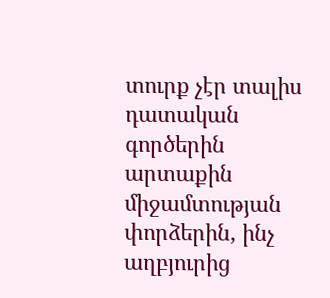տուրք չէր տալիս դատական գործերին արտաքին միջամտության փորձերին, ինչ աղբյուրից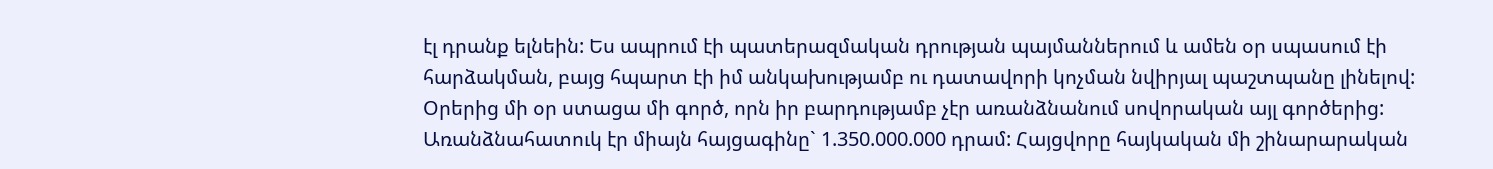էլ դրանք ելնեին: Ես ապրում էի պատերազմական դրության պայմաններում և ամեն օր սպասում էի հարձակման, բայց հպարտ էի իմ անկախությամբ ու դատավորի կոչման նվիրյալ պաշտպանը լինելով: Օրերից մի օր ստացա մի գործ, որն իր բարդությամբ չէր առանձնանում սովորական այլ գործերից: Առանձնահատուկ էր միայն հայցագինը` 1.350.000.000 դրամ: Հայցվորը հայկական մի շինարարական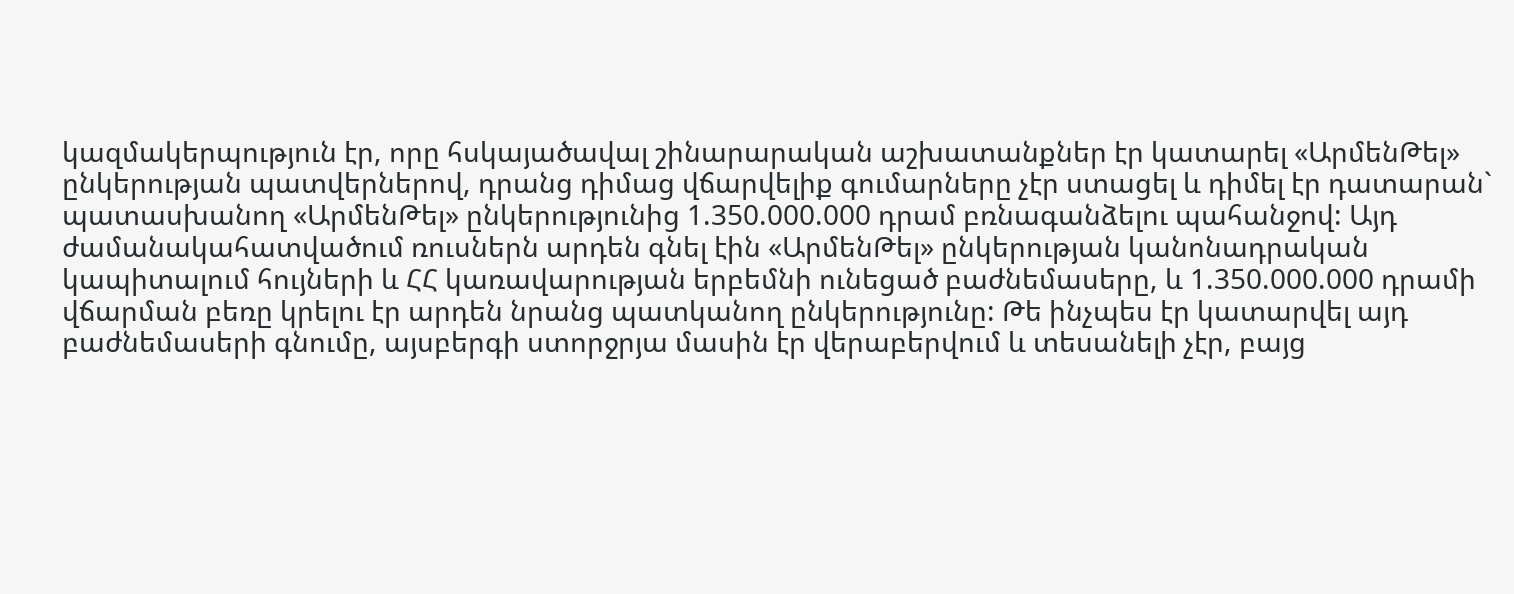կազմակերպություն էր, որը հսկայածավալ շինարարական աշխատանքներ էր կատարել «ԱրմենԹել» ընկերության պատվերներով, դրանց դիմաց վճարվելիք գումարները չէր ստացել և դիմել էր դատարան` պատասխանող «ԱրմենԹել» ընկերությունից 1.350.000.000 դրամ բռնագանձելու պահանջով: Այդ ժամանակահատվածում ռուսներն արդեն գնել էին «ԱրմենԹել» ընկերության կանոնադրական կապիտալում հույների և ՀՀ կառավարության երբեմնի ունեցած բաժնեմասերը, և 1.350.000.000 դրամի վճարման բեռը կրելու էր արդեն նրանց պատկանող ընկերությունը: Թե ինչպես էր կատարվել այդ բաժնեմասերի գնումը, այսբերգի ստորջրյա մասին էր վերաբերվում և տեսանելի չէր, բայց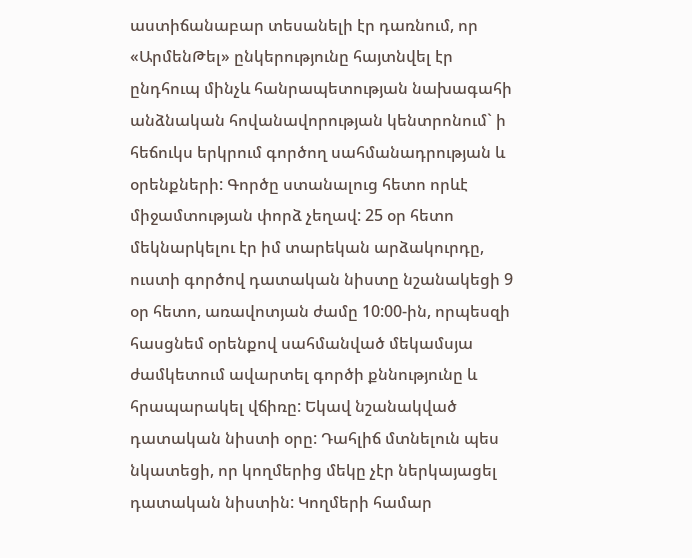աստիճանաբար տեսանելի էր դառնում, որ «ԱրմենԹել» ընկերությունը հայտնվել էր ընդհուպ մինչև հանրապետության նախագահի անձնական հովանավորության կենտրոնում` ի հեճուկս երկրում գործող սահմանադրության և օրենքների: Գործը ստանալուց հետո որևէ միջամտության փորձ չեղավ: 25 օր հետո մեկնարկելու էր իմ տարեկան արձակուրդը, ուստի գործով դատական նիստը նշանակեցի 9 օր հետո, առավոտյան ժամը 10:00-ին, որպեսզի հասցնեմ օրենքով սահմանված մեկամսյա ժամկետում ավարտել գործի քննությունը և հրապարակել վճիռը: Եկավ նշանակված դատական նիստի օրը: Դահլիճ մտնելուն պես նկատեցի, որ կողմերից մեկը չէր ներկայացել դատական նիստին: Կողմերի համար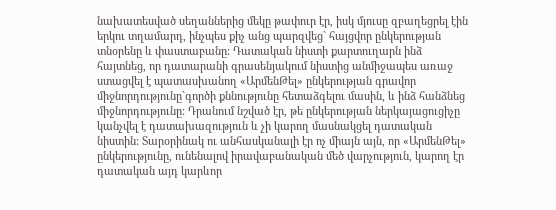նախատեսված սեղաններից մեկը թափուր էր, իսկ մյուսը զբաղեցրել էին երկու տղամարդ, ինչպես քիչ անց պարզվեց` հայցվոր ընկերության տնօրենը և փաստաբանը: Դատական նիստի քարտուղարն ինձ հայտնեց, որ դատարանի գրասենյակում նիստից անմիջապես առաջ ստացվել է պատասխանող «ԱրմենԹել» ընկերության գրավոր միջնորդությունը`գործի քննությունը հետաձգելու մասին, և ինձ հանձնեց միջնորդությունը: Դրանում նշված էր, թե ընկերության ներկայացուցիչը կանչվել է դատախազություն և չի կարող մասնակցել դատական նիստին: Տարօրինակ ու անհասկանալի էր ոչ միայն այն, որ «ԱրմենԹել» ընկերությունը, ունենալով իրավաբանական մեծ վարչություն, կարող էր դատական այդ կարևոր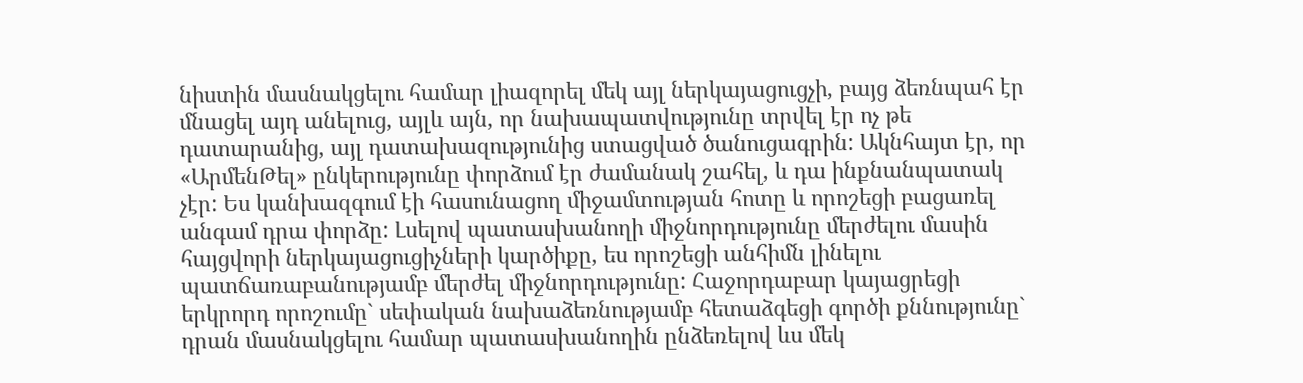նիստին մասնակցելու համար լիազորել մեկ այլ ներկայացուցչի, բայց ձեռնպահ էր մնացել այդ անելուց, այլև այն, որ նախապատվությունը տրվել էր ոչ թե դատարանից, այլ դատախազությունից ստացված ծանուցագրին: Ակնհայտ էր, որ «ԱրմենԹել» ընկերությունը փորձում էր ժամանակ շահել, և դա ինքնանպատակ չէր: Ես կանխազգում էի հասունացող միջամտության հոտը և որոշեցի բացառել անգամ դրա փորձը: Լսելով պատասխանողի միջնորդությունը մերժելու մասին հայցվորի ներկայացուցիչների կարծիքը, ես որոշեցի անհիմն լինելու պատճառաբանությամբ մերժել միջնորդությունը: Հաջորդաբար կայացրեցի երկրորդ որոշումը` սեփական նախաձեռնությամբ հետաձգեցի գործի քննությունը` դրան մասնակցելու համար պատասխանողին ընձեռելով ևս մեկ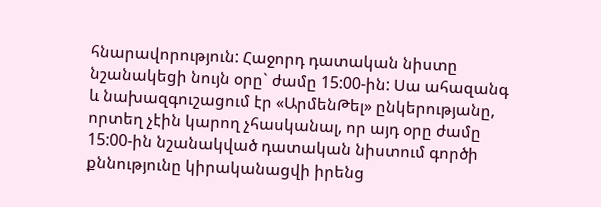հնարավորություն: Հաջորդ դատական նիստը նշանակեցի նույն օրը` ժամը 15:00-ին: Սա ահազանգ և նախազգուշացում էր «ԱրմենԹել» ընկերությանը, որտեղ չէին կարող չհասկանալ, որ այդ օրը ժամը 15:00-ին նշանակված դատական նիստում գործի քննությունը կիրականացվի իրենց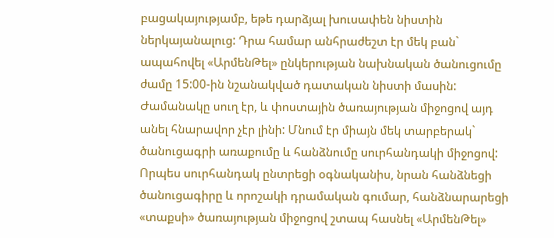բացակայությամբ, եթե դարձյալ խուսափեն նիստին ներկայանալուց: Դրա համար անհրաժեշտ էր մեկ բան` ապահովել «ԱրմենԹել» ընկերության նախնական ծանուցումը ժամը 15:00-ին նշանակված դատական նիստի մասին: Ժամանակը սուղ էր, և փոստային ծառայության միջոցով այդ անել հնարավոր չէր լինի: Մնում էր միայն մեկ տարբերակ` ծանուցագրի առաքումը և հանձնումը սուրհանդակի միջոցով: Որպես սուրհանդակ ընտրեցի օգնականիս, նրան հանձնեցի ծանուցագիրը և որոշակի դրամական գումար, հանձնարարեցի «տաքսի» ծառայության միջոցով շտապ հասնել «ԱրմենԹել»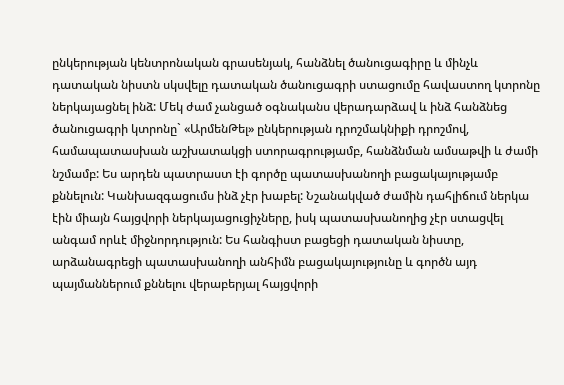ընկերության կենտրոնական գրասենյակ, հանձնել ծանուցագիրը և մինչև դատական նիստն սկսվելը դատական ծանուցագրի ստացումը հավաստող կտրոնը ներկայացնել ինձ: Մեկ ժամ չանցած օգնականս վերադարձավ և ինձ հանձնեց ծանուցագրի կտրոնը` «ԱրմենԹել» ընկերության դրոշմակնիքի դրոշմով, համապատասխան աշխատակցի ստորագրությամբ, հանձնման ամսաթվի և ժամի նշմամբ: Ես արդեն պատրաստ էի գործը պատասխանողի բացակայությամբ քննելուն: Կանխազգացումս ինձ չէր խաբել: Նշանակված ժամին դահլիճում ներկա էին միայն հայցվորի ներկայացուցիչները, իսկ պատասխանողից չէր ստացվել անգամ որևէ միջնորդություն: Ես հանգիստ բացեցի դատական նիստը, արձանագրեցի պատասխանողի անհիմն բացակայությունը և գործն այդ պայմաններում քննելու վերաբերյալ հայցվորի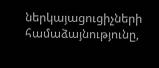ներկայացուցիչների համաձայնությունը,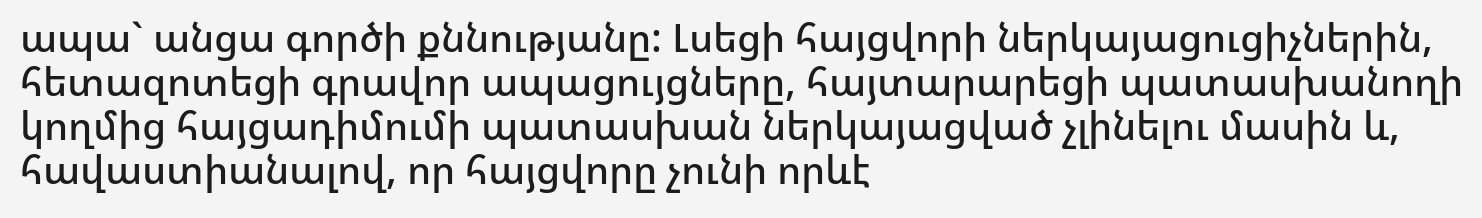ապա` անցա գործի քննությանը: Լսեցի հայցվորի ներկայացուցիչներին, հետազոտեցի գրավոր ապացույցները, հայտարարեցի պատասխանողի կողմից հայցադիմումի պատասխան ներկայացված չլինելու մասին և, հավաստիանալով, որ հայցվորը չունի որևէ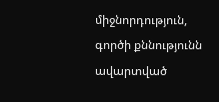միջնորդություն, գործի քննությունն ավարտված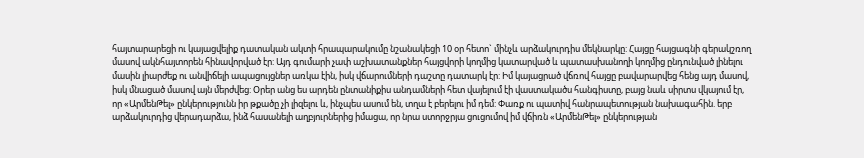հայտարարեցի ու կայացվելիք դատական ակտի հրապարակումը նշանակեցի 10 օր հետո` մինչև արձակուրդիս մեկնարկը: Հայցը հայցագնի գերակշռող մասով ակնհայտորեն հինավորված էր: Այդ գումարի չափ աշխատանքներ հայցվորի կողմից կատարված և պատասխանողի կողմից ընդունված լինելու մասին լիարժեք ու անվիճելի ապացույցներ առկա էին, իսկ վճարումների դաշտը դատարկ էր: Իմ կայացրած վճռով հայցը բավարարվեց հենց այդ մասով, իսկ մնացած մասով այն մերժվեց: Օրեր անց ես արդեն ընտանիքիս անդամների հետ վայելում էի վաստակածս հանգիստը, բայց նաև սիրտս վկայում էր, որ «ԱրմենԹել» ընկերությունն իր թքածը չի լիզելու և, ինչպես ասում են, տղա է բերելու իմ դեմ: Փառք ու պատիվ հանրապետության նախագահին. երբ արձակուրդից վերադարձա, ինձ հասանելի աղբյուրներից իմացա, որ նրա ստորջրյա ցուցումով իմ վճիռն «ԱրմենԹել» ընկերության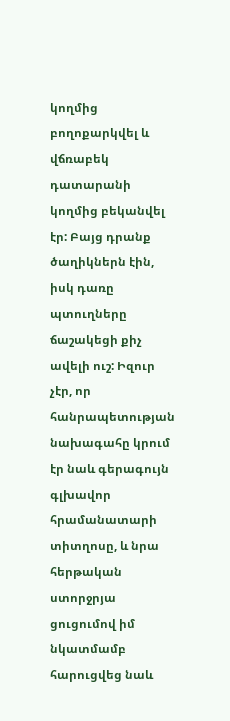կողմից բողոքարկվել և վճռաբեկ դատարանի կողմից բեկանվել էր: Բայց դրանք ծաղիկներն էին, իսկ դառը պտուղները ճաշակեցի քիչ ավելի ուշ: Իզուր չէր, որ հանրապետության նախագահը կրում էր նաև գերագույն գլխավոր հրամանատարի տիտղոսը, և նրա հերթական ստորջրյա ցուցումով իմ նկատմամբ հարուցվեց նաև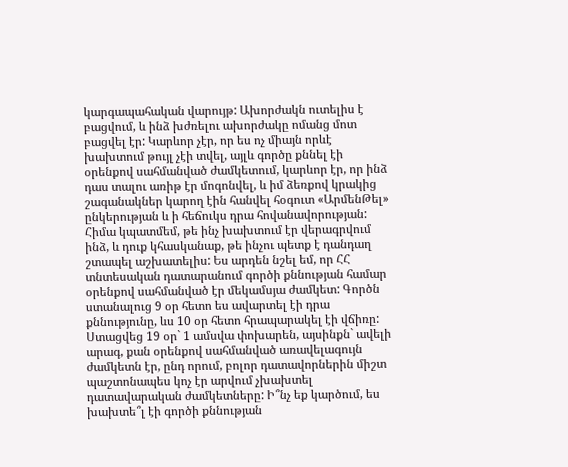կարգապահական վարույթ: Ախորժակն ուտելիս է բացվում, և ինձ խժռելու ախորժակը ոմանց մոտ բացվել էր: Կարևոր չէր, որ ես ոչ միայն որևէ խախտում թույլ չէի տվել, այլև գործը քննել էի օրենքով սահմանված ժամկետում, կարևոր էր, որ ինձ դաս տալու առիթ էր մոգոնվել, և իմ ձեռքով կրակից շագանակներ կարող էին հանվել հօգուտ «ԱրմենԹել» ընկերության և ի հեճուկս դրա հովանավորության: Հիմա կպատմեմ, թե ինչ խախտում էր վերագրվում ինձ, և դուք կհասկանաք, թե ինչու պետք է դանդաղ շտապել աշխատելիս: Ես արդեն նշել եմ, որ ՀՀ տնտեսական դատարանում գործի քննության համար օրենքով սահմանված էր մեկամսյա ժամկետ: Գործն ստանալուց 9 օր հետո ես ավարտել էի դրա քննությունը, ևս 10 օր հետո հրապարակել էի վճիռը: Ստացվեց 19 օր` 1 ամսվա փոխարեն, այսինքն` ավելի արագ, քան օրենքով սահմանված առավելագույն ժամկետն էր, ընդ որում, բոլոր դատավորներին միշտ պաշտոնապես կոչ էր արվում չխախտել դատավարական ժամկետները: Ի՞նչ եք կարծում, ես խախտե՞լ էի գործի քննության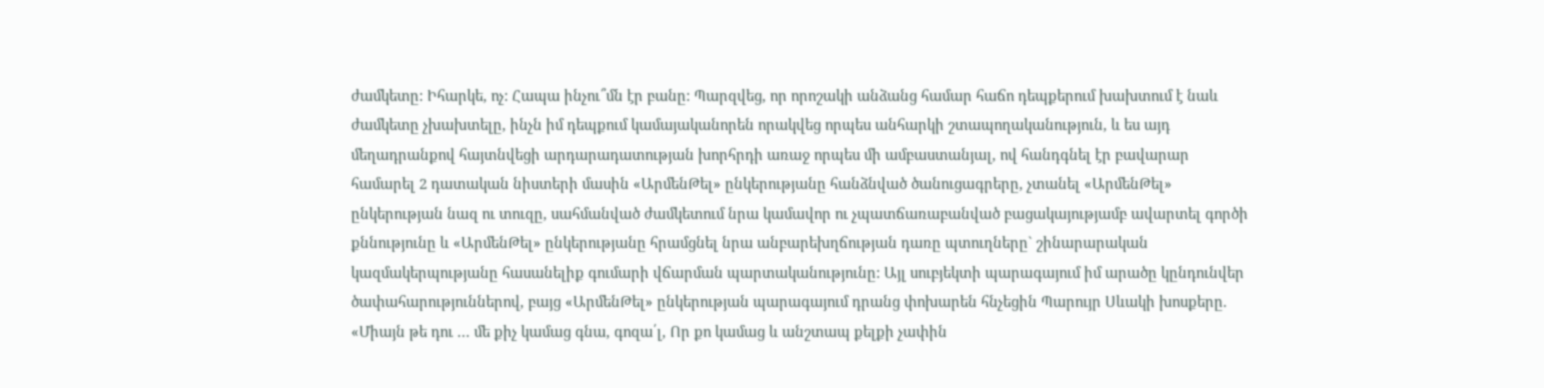ժամկետը: Իհարկե, ոչ: Հապա ինչու՞մն էր բանը: Պարզվեց, որ որոշակի անձանց համար հաճո դեպքերում խախտում է նաև ժամկետը չխախտելը, ինչն իմ դեպքում կամայականորեն որակվեց որպես անհարկի շտապողականություն, և ես այդ մեղադրանքով հայտնվեցի արդարադատության խորհրդի առաջ որպես մի ամբաստանյալ, ով հանդգնել էր բավարար համարել 2 դատական նիստերի մասին «ԱրմենԹել» ընկերությանը հանձնված ծանուցագրերը, չտանել «ԱրմենԹել» ընկերության նազ ու տուզը, սահմանված ժամկետում նրա կամավոր ու չպատճառաբանված բացակայությամբ ավարտել գործի քննությունը և «ԱրմենԹել» ընկերությանը հրամցնել նրա անբարեխղճության դառը պտուղները` շինարարական կազմակերպությանը հասանելիք գումարի վճարման պարտականությունը: Այլ սուբյեկտի պարագայում իմ արածը կընդունվեր ծափահարություններով, բայց «ԱրմենԹել» ընկերության պարագայում դրանց փոխարեն հնչեցին Պարույր Սևակի խոսքերը. «Միայն թե դու … մե քիչ կամաց գնա, գոզա՛լ, Որ քո կամաց և անշտապ քելքի չափին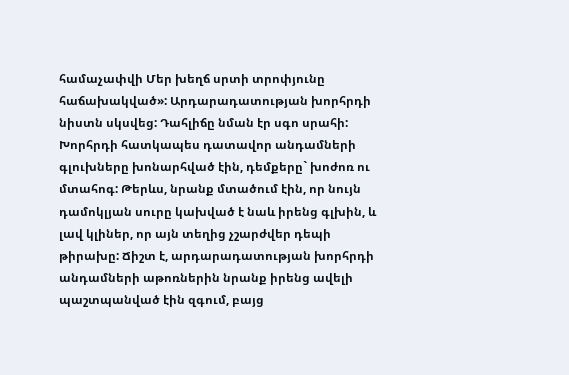համաչափվի Մեր խեղճ սրտի տրոփյունը հաճախակված»: Արդարադատության խորհրդի նիստն սկսվեց: Դահլիճը նման էր սգո սրահի: Խորհրդի հատկապես դատավոր անդամների գլուխները խոնարհված էին, դեմքերը` խոժոռ ու մտահոգ: Թերևս, նրանք մտածում էին, որ նույն դամոկլյան սուրը կախված է նաև իրենց գլխին, և լավ կլիներ, որ այն տեղից չշարժվեր դեպի թիրախը: Ճիշտ է, արդարադատության խորհրդի անդամների աթոռներին նրանք իրենց ավելի պաշտպանված էին զգում, բայց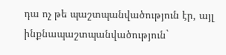դա ոչ թե պաշտպանվածություն էր, այլ ինքնապաշտպանվածություն`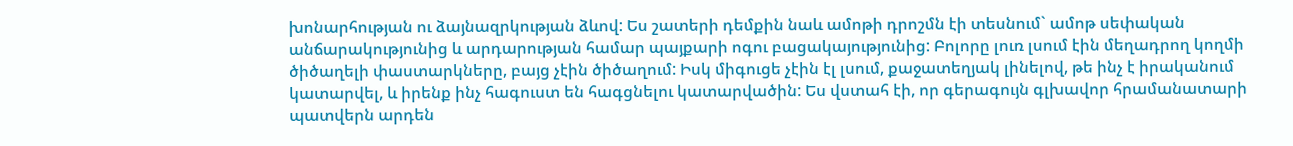խոնարհության ու ձայնազրկության ձևով: Ես շատերի դեմքին նաև ամոթի դրոշմն էի տեսնում` ամոթ սեփական անճարակությունից և արդարության համար պայքարի ոգու բացակայությունից: Բոլորը լուռ լսում էին մեղադրող կողմի ծիծաղելի փաստարկները, բայց չէին ծիծաղում: Իսկ միգուցե չէին էլ լսում, քաջատեղյակ լինելով, թե ինչ է իրականում կատարվել, և իրենք ինչ հագուստ են հագցնելու կատարվածին: Ես վստահ էի, որ գերագույն գլխավոր հրամանատարի պատվերն արդեն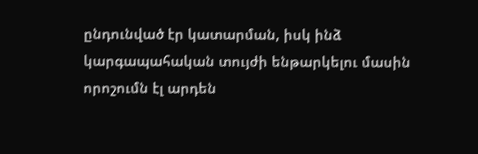ընդունված էր կատարման, իսկ ինձ կարգապահական տույժի ենթարկելու մասին որոշումն էլ արդեն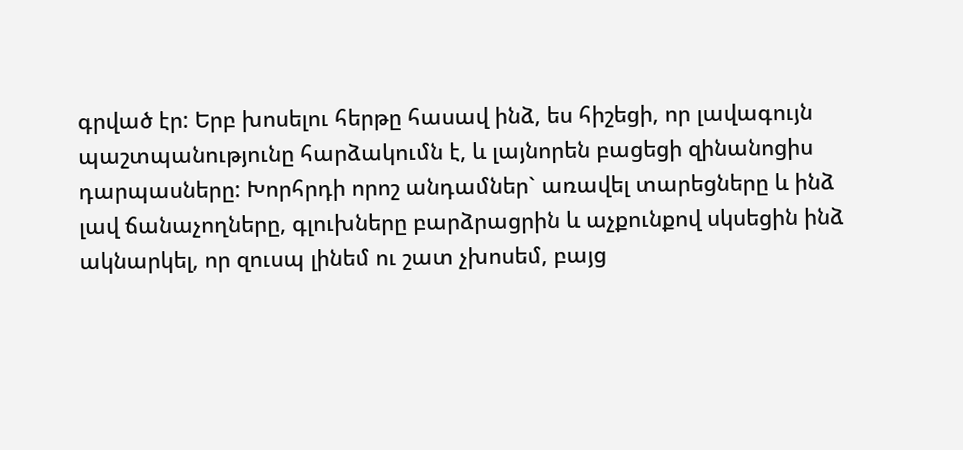գրված էր: Երբ խոսելու հերթը հասավ ինձ, ես հիշեցի, որ լավագույն պաշտպանությունը հարձակումն է, և լայնորեն բացեցի զինանոցիս դարպասները: Խորհրդի որոշ անդամներ` առավել տարեցները և ինձ լավ ճանաչողները, գլուխները բարձրացրին և աչքունքով սկսեցին ինձ ակնարկել, որ զուսպ լինեմ ու շատ չխոսեմ, բայց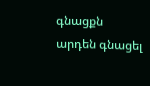գնացքն արդեն գնացել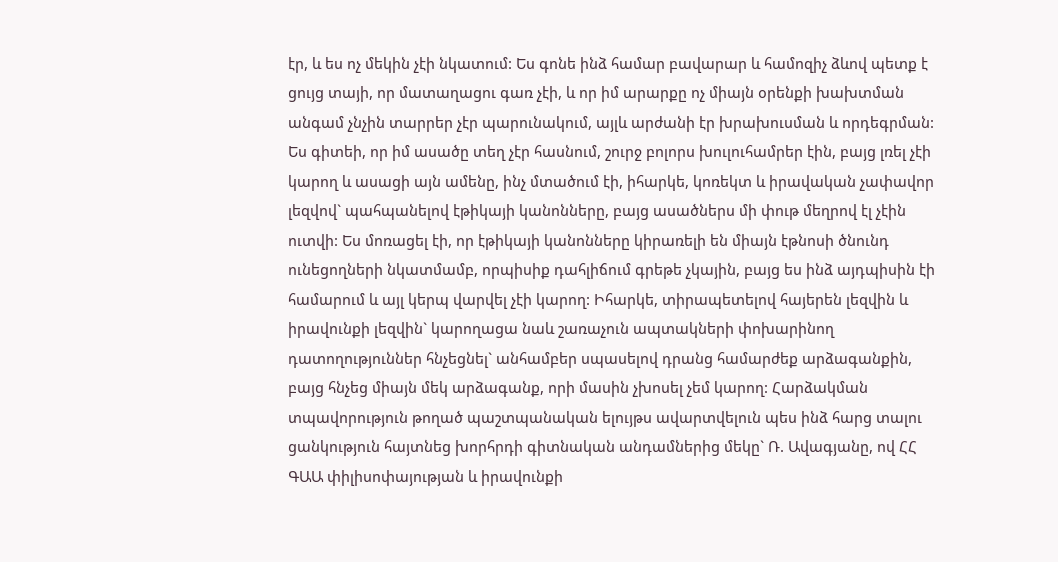էր, և ես ոչ մեկին չէի նկատում: Ես գոնե ինձ համար բավարար և համոզիչ ձևով պետք է ցույց տայի, որ մատաղացու գառ չէի, և որ իմ արարքը ոչ միայն օրենքի խախտման անգամ չնչին տարրեր չէր պարունակում, այլև արժանի էր խրախուսման և որդեգրման: Ես գիտեի, որ իմ ասածը տեղ չէր հասնում, շուրջ բոլորս խուլուհամրեր էին, բայց լռել չէի կարող և ասացի այն ամենը, ինչ մտածում էի, իհարկե, կոռեկտ և իրավական չափավոր լեզվով` պահպանելով էթիկայի կանոնները, բայց ասածներս մի փութ մեղրով էլ չէին ուտվի: Ես մոռացել էի, որ էթիկայի կանոնները կիրառելի են միայն էթնոսի ծնունդ ունեցողների նկատմամբ, որպիսիք դահլիճում գրեթե չկային, բայց ես ինձ այդպիսին էի համարում և այլ կերպ վարվել չէի կարող: Իհարկե, տիրապետելով հայերեն լեզվին և իրավունքի լեզվին` կարողացա նաև շառաչուն ապտակների փոխարինող դատողություններ հնչեցնել` անհամբեր սպասելով դրանց համարժեք արձագանքին, բայց հնչեց միայն մեկ արձագանք, որի մասին չխոսել չեմ կարող: Հարձակման տպավորություն թողած պաշտպանական ելույթս ավարտվելուն պես ինձ հարց տալու ցանկություն հայտնեց խորհրդի գիտնական անդամներից մեկը` Ռ. Ավագյանը, ով ՀՀ ԳԱԱ փիլիսոփայության և իրավունքի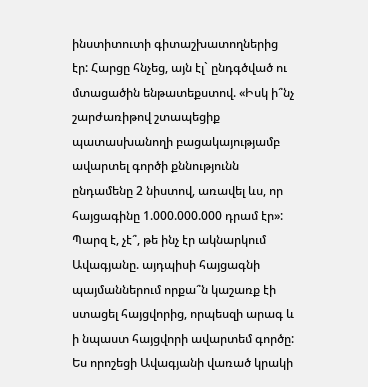ինստիտուտի գիտաշխատողներից էր: Հարցը հնչեց, այն էլ` ընդգծված ու մտացածին ենթատեքստով. «Իսկ ի՞նչ շարժառիթով շտապեցիք պատասխանողի բացակայությամբ ավարտել գործի քննությունն ընդամենը 2 նիստով, առավել ևս, որ հայցագինը 1.000.000.000 դրամ էր»: Պարզ է, չէ՞, թե ինչ էր ակնարկում Ավագյանը. այդպիսի հայցագնի պայմաններում որքա՞ն կաշառք էի ստացել հայցվորից, որպեսզի արագ և ի նպաստ հայցվորի ավարտեմ գործը: Ես որոշեցի Ավագյանի վառած կրակի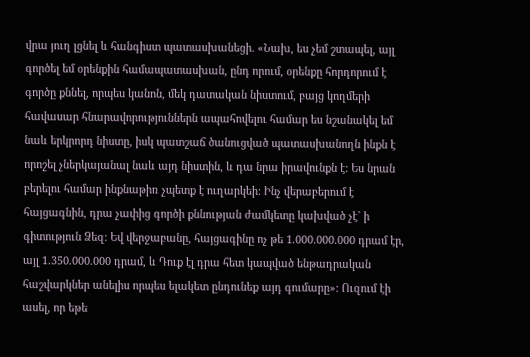վրա յուղ լցնել և հանգիստ պատասխանեցի. «Նախ, ես չեմ շտապել, այլ գործել եմ օրենքին համապատասխան, ընդ որում, օրենքը հորդորում է գործը քննել, որպես կանոն, մեկ դատական նիստում, բայց կողմերի հավասար հնարավորություններն ապահովելու համար ես նշանակել եմ նաև երկրորդ նիստը, իսկ պատշաճ ծանուցված պատասխանողն ինքն է որոշել չներկայանալ նաև այդ նիստին, և դա նրա իրավունքն է: Ես նրան բերելու համար ինքնաթիռ չպետք է ուղարկեի: Ինչ վերաբերում է հայցագնին, դրա չափից գործի քննության ժամկետը կախված չէ` ի գիտություն Ձեզ: Եվ վերջաբանը, հայցագինը ոչ թե 1.000.000.000 դրամ էր, այլ 1.350.000.000 դրամ, և Դուք էլ դրա հետ կապված ենթադրական հաշվարկներ անելիս որպես ելակետ ընդունեք այդ գումարը»: Ուզում էի ասել, որ եթե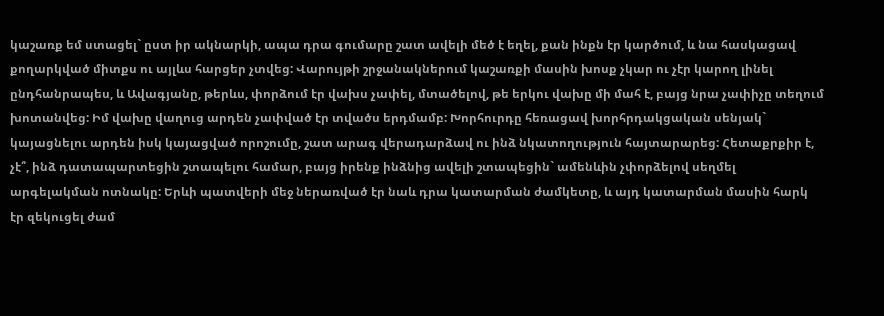կաշառք եմ ստացել` ըստ իր ակնարկի, ապա դրա գումարը շատ ավելի մեծ է եղել, քան ինքն էր կարծում, և նա հասկացավ քողարկված միտքս ու այլևս հարցեր չտվեց: Վարույթի շրջանակներում կաշառքի մասին խոսք չկար ու չէր կարող լինել ընդհանրապես, և Ավագյանը, թերևս, փորձում էր վախս չափել, մտածելով, թե երկու վախը մի մահ է, բայց նրա չափիչը տեղում խոտանվեց: Իմ վախը վաղուց արդեն չափված էր տվածս երդմամբ: Խորհուրդը հեռացավ խորհրդակցական սենյակ` կայացնելու արդեն իսկ կայացված որոշումը, շատ արագ վերադարձավ ու ինձ նկատողություն հայտարարեց: Հետաքրքիր է, չէ՞, ինձ դատապարտեցին շտապելու համար, բայց իրենք ինձնից ավելի շտապեցին` ամենևին չփորձելով սեղմել արգելակման ոտնակը: Երևի պատվերի մեջ ներառված էր նաև դրա կատարման ժամկետը, և այդ կատարման մասին հարկ էր զեկուցել ժամ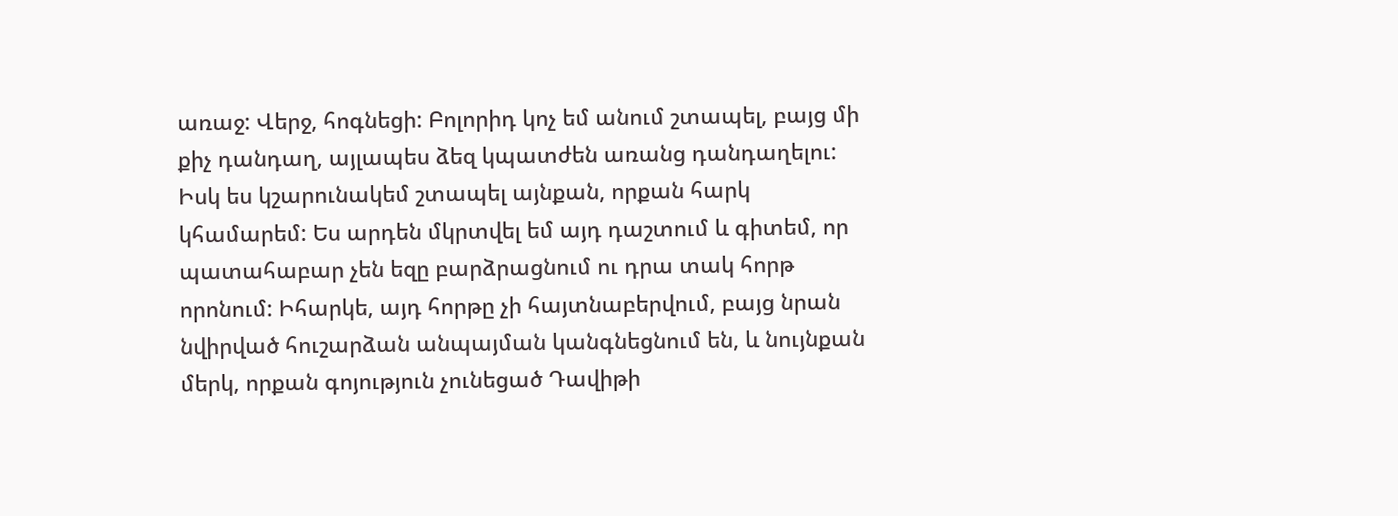առաջ: Վերջ, հոգնեցի: Բոլորիդ կոչ եմ անում շտապել, բայց մի քիչ դանդաղ, այլապես ձեզ կպատժեն առանց դանդաղելու: Իսկ ես կշարունակեմ շտապել այնքան, որքան հարկ կհամարեմ: Ես արդեն մկրտվել եմ այդ դաշտում և գիտեմ, որ պատահաբար չեն եզը բարձրացնում ու դրա տակ հորթ որոնում: Իհարկե, այդ հորթը չի հայտնաբերվում, բայց նրան նվիրված հուշարձան անպայման կանգնեցնում են, և նույնքան մերկ, որքան գոյություն չունեցած Դավիթի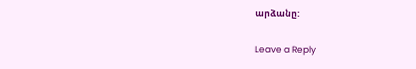արձանը:

Leave a Reply